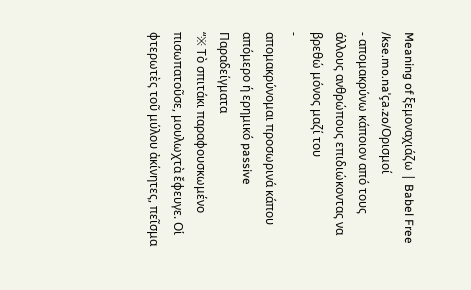Meaning of ξεμοναχιάζω | Babel Free
/kse.mo.naˈça.zo/Ορισμοί
- απομακρύνω κάποιον από τους άλλους ανθρώπους επιδιώκοντας να βρεθώ μόνος μαζί του
-
απομακρύνομαι προσωρινά κάπου απόμερο ή ερημικό passive
Παραδείγματα
“※ Τὸ σπιτάκι παραφουσκωμένο πισωπατοῦσε, μουλωχτὰ ἔφευγε. Οἱ φτερωτὲς τοῦ μύλου ἀκίνητες, πεῖσμα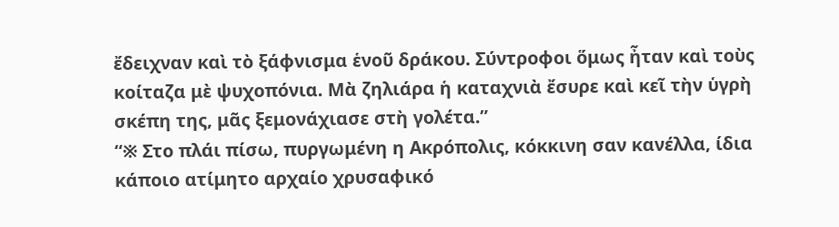ἔδειχναν καὶ τὸ ξάφνισμα ἑνοῦ δράκου. Σύντροφοι ὅμως ἦταν καὶ τοὺς κοίταζα μὲ ψυχοπόνια. Μὰ ζηλιάρα ἡ καταχνιὰ ἔσυρε καὶ κεῖ τὴν ὑγρὴ σκέπη της, μᾶς ξεμονάχιασε στὴ γολέτα.”
“※ Στο πλάι πίσω, πυργωμένη η Ακρόπολις, κόκκινη σαν κανέλλα, ίδια κάποιο ατίμητο αρχαίο χρυσαφικό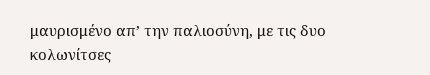μαυρισμένο απ’ την παλιοσύνη, με τις δυο κολωνίτσες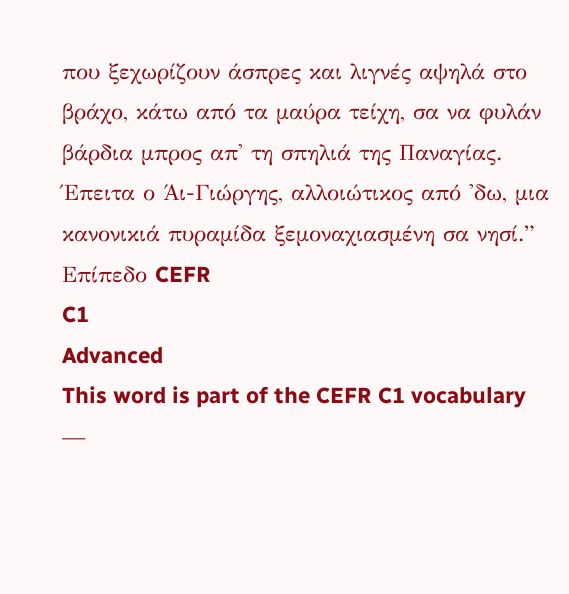που ξεχωρίζουν άσπρες και λιγνές αψηλά στο βράχο, κάτω από τα μαύρα τείχη, σα να φυλάν βάρδια μπρος απ' τη σπηλιά της Παναγίας. Έπειτα ο Άι-Γιώργης, αλλοιώτικος από 'δω, μια κανονικιά πυραμίδα ξεμοναχιασμένη σα νησί.”
Επίπεδο CEFR
C1
Advanced
This word is part of the CEFR C1 vocabulary —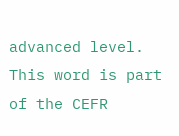advanced level.
This word is part of the CEFR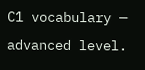C1 vocabulary — advanced level.